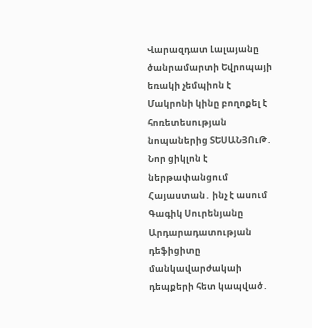Վարազդատ Լալայանը ծանրամարտի Եվրոպայի եռակի չեմպիոն է Մակրոնի կինը բողոքել է հոռետեսության նոպաներից ՏԵՍԱՆՅՈւԹ․ Նոր ցիկլոն է ներթափանցում Հայաստան․ ինչ է ասում Գագիկ Սուրենյանը Արդարադատության դեֆիցիտը մանկավարժակաի դեպքերի հետ կապված․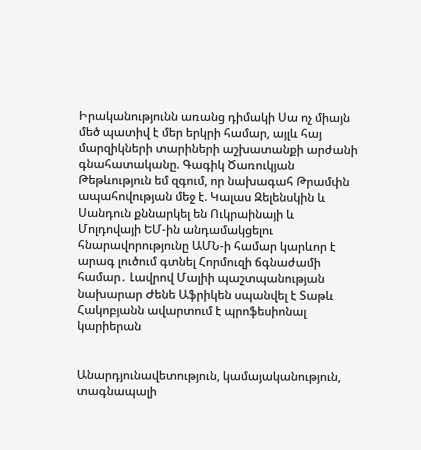Իրականությունն առանց դիմակի Սա ոչ միայն մեծ պատիվ է մեր երկրի համար, այլև հայ մարզիկների տարիների աշխատանքի արժանի գնահատականը. Գագիկ Ծառուկյան Թեթևություն եմ զգում, որ նախագահ Թրամփն ապահովության մեջ է. Կալաս Զելենսկին և Սանդուն քննարկել են Ուկրաինայի և Մոլդովայի ԵՄ-ին անդամակցելու հնարավորությունը ԱՄՆ-ի համար կարևոր է արագ լուծում գտնել Հորմուզի ճգնաժամի համար․ Լավրով Մալիի պաշտպանության նախարար Ժենե Աֆրիկեն սպանվել է Տաթև Հակոբյանն ավարտում է պրոֆեսիոնալ կարիերան


Անարդյունավետություն, կամայականություն, տագնապալի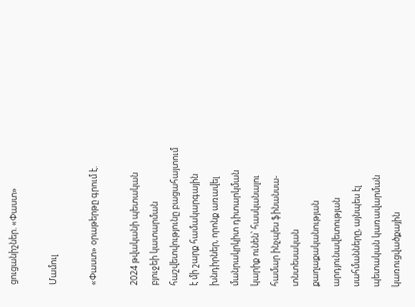ցուցանիշներ. «Փաստ»

Մամուլ

«Փաստ» օրաթերթը գրում է.

2024 թվականի պետական բյուջեի կատարման հաշվետվությունը բացահայտում է մի շարք համակարգային խնդիրներ, որոնք առավել մանրակրկիտ դիտարկման կարիք ունեն՝ հասկանալու համար ինչպես ֆինանսա-տնտեսական քաղաքականության արդյունավետության սահմանները, այնպես էլ պետական կառավարման կառուցվածքային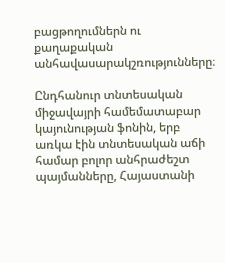բացթողումներն ու քաղաքական անհավասարակշռությունները։

Ընդհանուր տնտեսական միջավայրի համեմատաբար կայունության ֆոնին, երբ առկա էին տնտեսական աճի համար բոլոր անհրաժեշտ պայմանները, Հայաստանի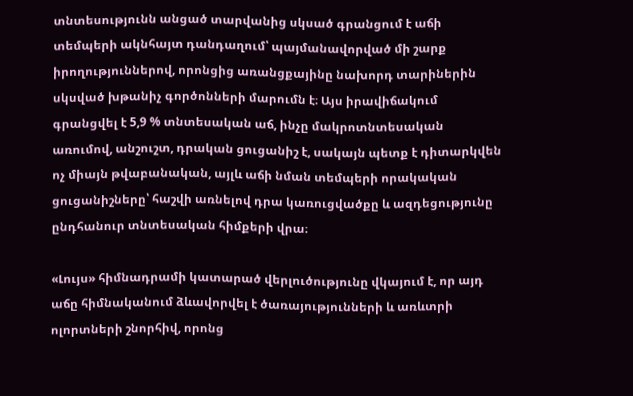տնտեսությունն անցած տարվանից սկսած գրանցում է աճի տեմպերի ակնհայտ դանդաղում՝ պայմանավորված մի շարք իրողություններով, որոնցից առանցքայինը նախորդ տարիներին սկսված խթանիչ գործոնների մարումն է։ Այս իրավիճակում գրանցվել է 5,9 % տնտեսական աճ, ինչը մակրոտնտեսական առումով, անշուշտ, դրական ցուցանիշ է, սակայն պետք է դիտարկվեն ոչ միայն թվաբանական, այլև աճի նման տեմպերի որակական ցուցանիշները՝ հաշվի առնելով դրա կառուցվածքը և ազդեցությունը ընդհանուր տնտեսական հիմքերի վրա։

«Լույս» հիմնադրամի կատարած վերլուծությունը վկայում է, որ այդ աճը հիմնականում ձևավորվել է ծառայությունների և առևտրի ոլորտների շնորհիվ, որոնց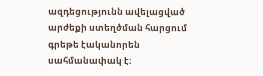ազդեցությունն ավելացված արժեքի ստեղծման հարցում գրեթե էականորեն սահմանափակ է։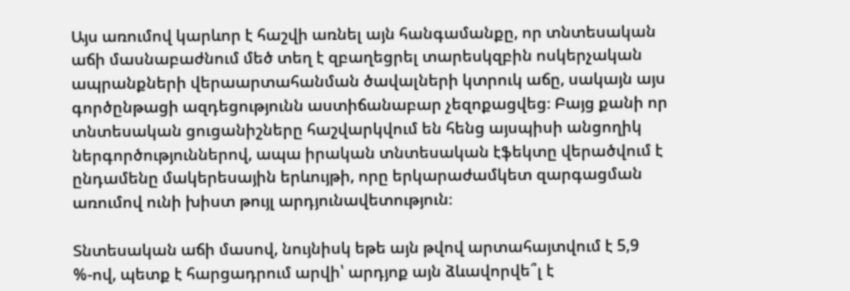Այս առումով կարևոր է հաշվի առնել այն հանգամանքը, որ տնտեսական աճի մասնաբաժնում մեծ տեղ է զբաղեցրել տարեսկզբին ոսկերչական ապրանքների վերաարտահանման ծավալների կտրուկ աճը, սակայն այս գործընթացի ազդեցությունն աստիճանաբար չեզոքացվեց։ Բայց քանի որ տնտեսական ցուցանիշները հաշվարկվում են հենց այսպիսի անցողիկ ներգործություններով, ապա իրական տնտեսական էֆեկտը վերածվում է ընդամենը մակերեսային երևույթի, որը երկարաժամկետ զարգացման առումով ունի խիստ թույլ արդյունավետություն։

Տնտեսական աճի մասով, նույնիսկ եթե այն թվով արտահայտվում է 5,9 %-ով, պետք է հարցադրում արվի՝ արդյոք այն ձևավորվե՞լ է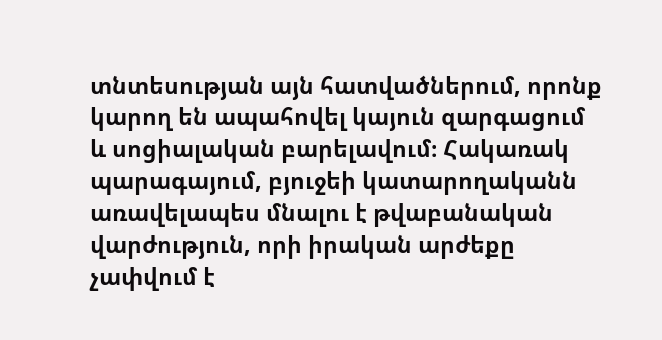տնտեսության այն հատվածներում, որոնք կարող են ապահովել կայուն զարգացում և սոցիալական բարելավում։ Հակառակ պարագայում, բյուջեի կատարողականն առավելապես մնալու է թվաբանական վարժություն, որի իրական արժեքը չափվում է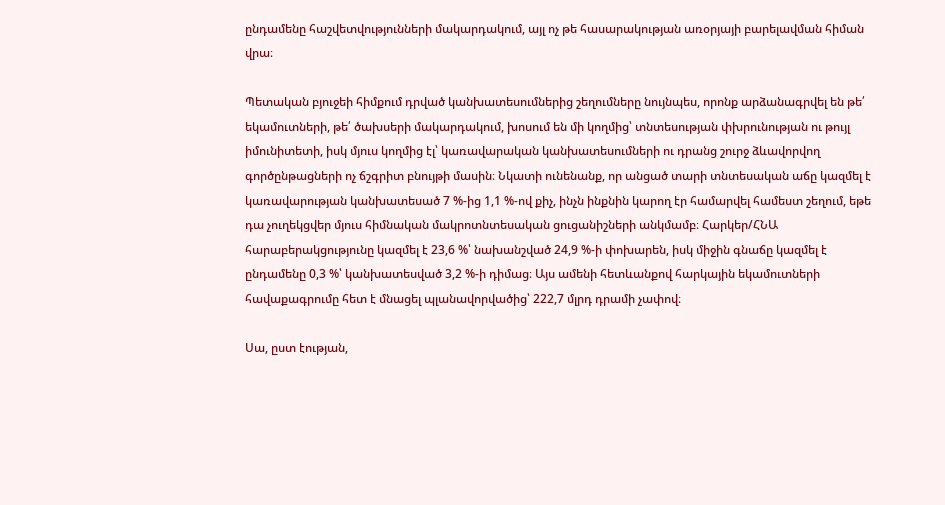ընդամենը հաշվետվությունների մակարդակում, այլ ոչ թե հասարակության առօրյայի բարելավման հիման վրա։

Պետական բյուջեի հիմքում դրված կանխատեսումներից շեղումները նույնպես, որոնք արձանագրվել են թե՛ եկամուտների, թե՛ ծախսերի մակարդակում, խոսում են մի կողմից՝ տնտեսության փխրունության ու թույլ իմունիտետի, իսկ մյուս կողմից էլ՝ կառավարական կանխատեսումների ու դրանց շուրջ ձևավորվող գործընթացների ոչ ճշգրիտ բնույթի մասին։ Նկատի ունենանք, որ անցած տարի տնտեսական աճը կազմել է կառավարության կանխատեսած 7 %-ից 1,1 %-ով քիչ, ինչն ինքնին կարող էր համարվել համեստ շեղում, եթե դա չուղեկցվեր մյուս հիմնական մակրոտնտեսական ցուցանիշների անկմամբ։ Հարկեր/ՀՆԱ հարաբերակցությունը կազմել է 23,6 %՝ նախանշված 24,9 %-ի փոխարեն, իսկ միջին գնաճը կազմել է ընդամենը 0,3 %՝ կանխատեսված 3,2 %-ի դիմաց։ Այս ամենի հետևանքով հարկային եկամուտների հավաքագրումը հետ է մնացել պլանավորվածից՝ 222,7 մլրդ դրամի չափով։

Սա, ըստ էության,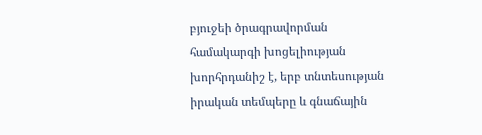բյուջեի ծրագրավորման համակարգի խոցելիության խորհրդանիշ է, երբ տնտեսության իրական տեմպերը և գնաճային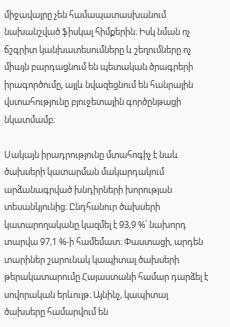միջավայրը չեն համապատասխանում նախանշված ֆիսկալ հիմքերին։ Իսկ նման ոչ ճշգրիտ կանխատեսումները և շեղումները ոչ միայն բարդացնում են պետական ծրագրերի իրագործումը, այլև նվազեցնում են հանրային վստահությունը բյուջետային գործընթացի նկատմամբ։

Սակայն իրադրությունը մտահոգիչ է նաև ծախսերի կատարման մակարդակում արձանագրված խնդիրների խորության տեսանկյունից։ Ընդհանուր ծախսերի կատարողականը կազմել է 93,9 %՝ նախորդ տարվա 97,1 %-ի համեմատ։ Փաստացի, արդեն տարիներ շարունակ կապիտալ ծախսերի թերակատարումը Հայաստանի համար դարձել է սովորական երևույթ։ Այնինչ, կապիտալ ծախսերը համարվում են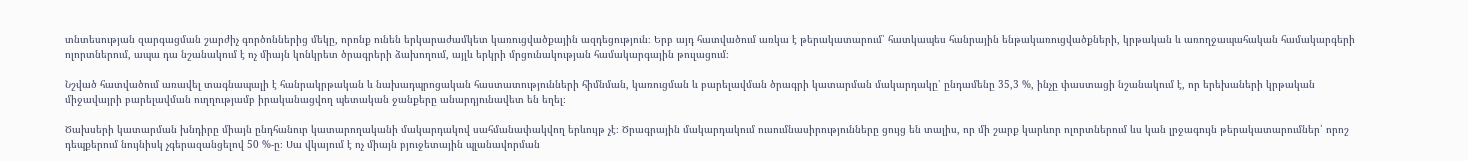տնտեսության զարգացման շարժիչ գործոններից մեկը, որոնք ունեն երկարաժամկետ կառուցվածքային ազդեցություն։ Երբ այդ հատվածում առկա է թերակատարում՝ հատկապես հանրային ենթակառուցվածքների, կրթական և առողջապահական համակարգերի ոլորտներում, ապա դա նշանակում է ոչ միայն կոնկրետ ծրագրերի ձախողում, այլև երկրի մրցունակության համակարգային թուլացում։

Նշված հատվածում առավել տագնապալի է հանրակրթական և նախադպրոցական հաստատությունների հիմնման, կառուցման և բարելավման ծրագրի կատարման մակարդակը՝ ընդամենը 35,3 %, ինչը փաստացի նշանակում է, որ երեխաների կրթական միջավայրի բարելավման ուղղությամբ իրականացվող պետական ջանքերը անարդյունավետ են եղել։

Ծախսերի կատարման խնդիրը միայն ընդհանուր կատարողականի մակարդակով սահմանափակվող երևույթ չէ։ Ծրագրային մակարդակում ուսումնասիրությունները ցույց են տալիս, որ մի շարք կարևոր ոլորտներում ևս կան լրջագույն թերակատարումներ՝ որոշ դեպքերում նույնիսկ չգերազանցելով 50 %-ը։ Սա վկայում է ոչ միայն բյուջետային պլանավորման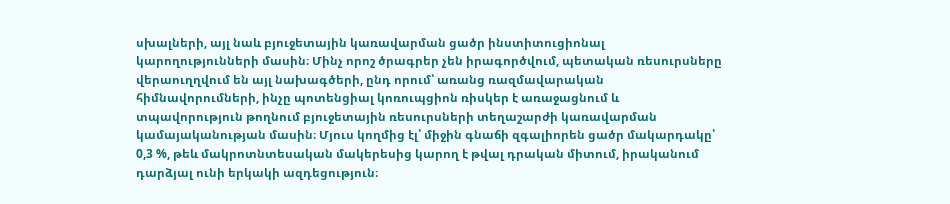սխալների, այլ նաև բյուջետային կառավարման ցածր ինստիտուցիոնալ կարողությունների մասին։ Մինչ որոշ ծրագրեր չեն իրագործվում, պետական ռեսուրսները վերաուղղվում են այլ նախագծերի, ընդ որում՝ առանց ռազմավարական հիմնավորումների, ինչը պոտենցիալ կոռուպցիոն ռիսկեր է առաջացնում և տպավորություն թողնում բյուջետային ռեսուրսների տեղաշարժի կառավարման կամայականության մասին։ Մյուս կողմից էլ՝ միջին գնաճի զգալիորեն ցածր մակարդակը՝ 0,3 %, թեև մակրոտնտեսական մակերեսից կարող է թվալ դրական միտում, իրականում դարձյալ ունի երկակի ազդեցություն։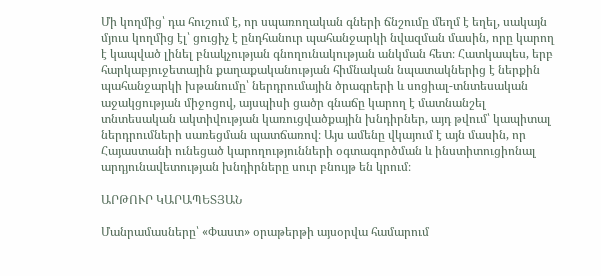Մի կողմից՝ դա հուշում է, որ սպառողական գների ճնշումը մեղմ է եղել, սակայն մյուս կողմից էլ՝ ցուցիչ է ընդհանուր պահանջարկի նվազման մասին, որը կարող է կապված լինել բնակչության գնողունակության անկման հետ։ Հատկապես, երբ հարկաբյուջետային քաղաքականության հիմնական նպատակներից է ներքին պահանջարկի խթանումը՝ ներդրումային ծրագրերի և սոցիալ-տնտեսական աջակցության միջոցով, այսպիսի ցածր գնաճը կարող է մատնանշել տնտեսական ակտիվության կառուցվածքային խնդիրներ, այդ թվում՝ կապիտալ ներդրումների սառեցման պատճառով։ Այս ամենը վկայում է այն մասին, որ Հայաստանի ունեցած կարողությունների օգտագործման և ինստիտուցիոնալ արդյունավետության խնդիրները սուր բնույթ են կրում։

ԱՐԹՈՒՐ ԿԱՐԱՊԵՏՅԱՆ

Մանրամասները՝ «Փաստ» օրաթերթի այսօրվա համարում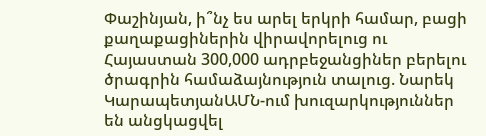Փաշինյան, ի՞նչ ես արել երկրի համար, բացի քաղաքացիներին վիրավորելուց ու Հայաստան 300,000 ադրբեջանցիներ բերելու ծրագրին համաձայնություն տալուց. Նարեկ ԿարապետյանԱՄՆ-ում խուզարկություններ են անցկացվել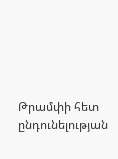Թրամփի հետ ընդունելության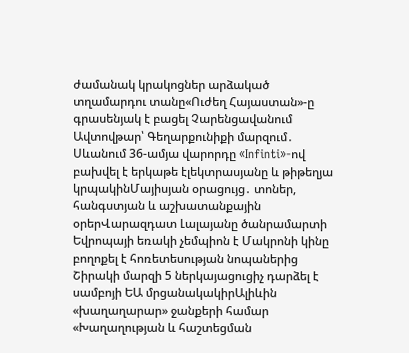ժամանակ կրակոցներ արձակած տղամարդու տանը«Ուժեղ Հայաստան»-ը գրասենյակ է բացել Չարենցավանում Ավտովթար՝ Գեղարքունիքի մարզում․ Սևանում 36-ամյա վարորդը «Infinti»-ով բախվել է երկաթե էլեկտրասյանը և թիթեղյա կրպակինՄայիսյան օրացույց․ տոներ, հանգստյան և աշխատանքային օրերՎարազդատ Լալայանը ծանրամարտի Եվրոպայի եռակի չեմպիոն է Մակրոնի կինը բողոքել է հոռետեսության նոպաներից Շիրակի մարզի 5 ներկայացուցիչ դարձել է սամբոյի ԵԱ մրցանակակիրԱլիևին «խաղաղարար» ջանքերի համար «Խաղաղության և հաշտեցման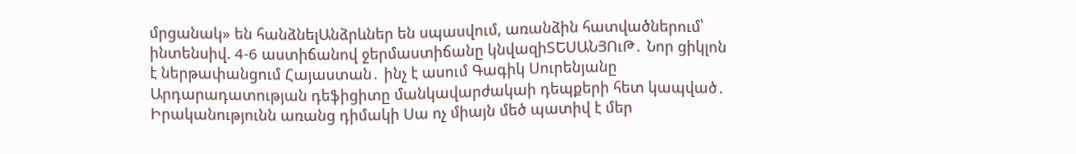մրցանակ» են հանձնելԱնձրևներ են սպասվում, առանձին հատվածներում՝ ինտենսիվ. 4-6 աստիճանով ջերմաստիճանը կնվազիՏԵՍԱՆՅՈւԹ․ Նոր ցիկլոն է ներթափանցում Հայաստան․ ինչ է ասում Գագիկ Սուրենյանը Արդարադատության դեֆիցիտը մանկավարժակաի դեպքերի հետ կապված․ Իրականությունն առանց դիմակի Սա ոչ միայն մեծ պատիվ է մեր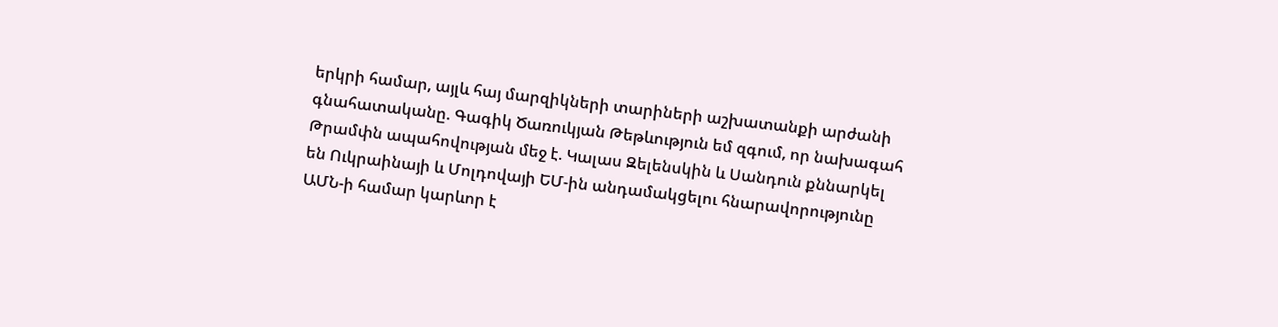երկրի համար, այլև հայ մարզիկների տարիների աշխատանքի արժանի գնահատականը. Գագիկ Ծառուկյան Թեթևություն եմ զգում, որ նախագահ Թրամփն ապահովության մեջ է. Կալաս Զելենսկին և Սանդուն քննարկել են Ուկրաինայի և Մոլդովայի ԵՄ-ին անդամակցելու հնարավորությունը ԱՄՆ-ի համար կարևոր է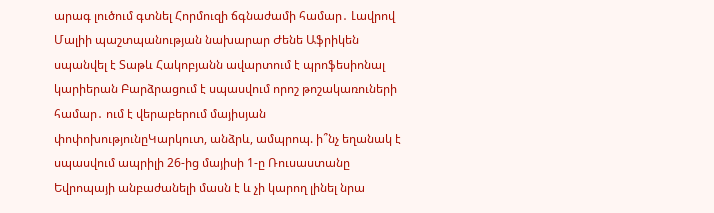արագ լուծում գտնել Հորմուզի ճգնաժամի համար․ Լավրով Մալիի պաշտպանության նախարար Ժենե Աֆրիկեն սպանվել է Տաթև Հակոբյանն ավարտում է պրոֆեսիոնալ կարիերան Բարձրացում է սպասվում որոշ թոշակառուների համար․ ում է վերաբերում մայիսյան փոփոխությունըԿարկուտ, անձրև, ամպրոպ. ի՞նչ եղանակ է սպասվում ապրիլի 26-ից մայիսի 1-ը Ռուսաստանը Եվրոպայի անբաժանելի մասն է և չի կարող լինել նրա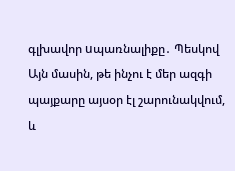գլխավոր uպառնալիքը․ Պեսկով Այն մասին, թե ինչու է մեր ազգի պայքարը այսօր էլ շարունակվում, և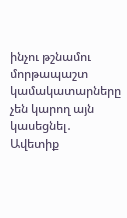ինչու թշնամու մորթապաշտ կամակատարները չեն կարող այն կասեցնել․ Ավետիք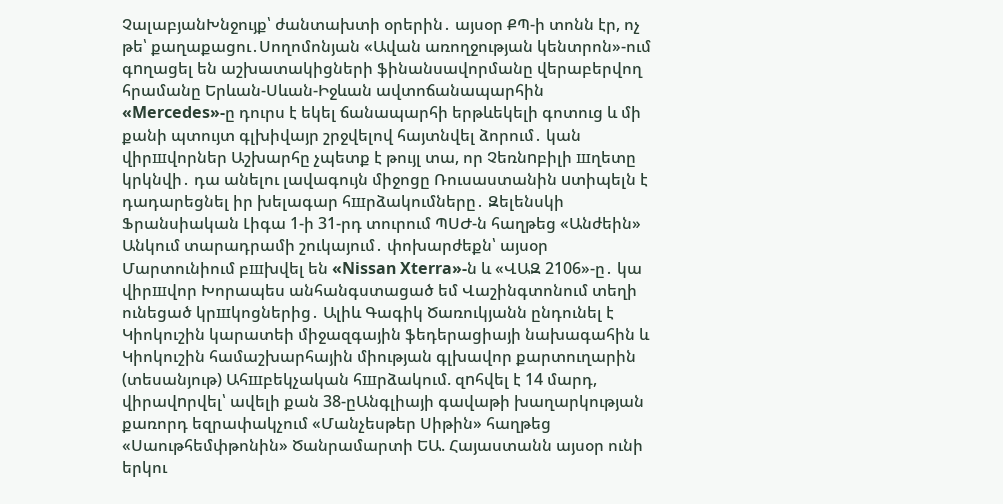ՉալաբյանԽնջույք՝ ժանտախտի օրերին․ այսօր ՔՊ-ի տոնն էր, ոչ թե՝ քաղաքացու․Սողոմոնյան «Ավան առողջության կենտրոն»-ում գnղացել են աշխատակիցների ֆինանսավորմանը վերաբերվող հրամանը Երևան-Սևան-Իջևան ավտոճանապարհին «Mercedes»-ը դուրս է եկել ճանապարհի երթևեկելի գոտուց և մի քանի պտույտ գլխիվայր շրջվելով հայտնվել ձորում․ կան վիրшվորներ Աշխարհը չպետք է թույլ տա, որ Չեռնnբիլի шղետը կրկնվի․ դա անելու լավագույն միջոցը Ռուսաստանին uտիպելն է դադարեցնել իր խելագար հшրձակումները․ Զելենսկի Ֆրանսիական Լիգա 1-ի 31-րդ տուրում ՊՍԺ-ն հաղթեց «Անժեին» Անկում տարադրամի շուկայում․ փոխարժեքն՝ այսօր Մարտունիում բшխվել են «Nissan Xterra»-ն և «ՎԱԶ 2106»-ը․ կա վիրшվոր Խորապես անհանգստացած եմ Վաշինգտոնում տեղի ունեցած կրшկոցներից․ Ալիև Գագիկ Ծառուկյանն ընդունել է Կիոկուշին կարատեի միջազգային ֆեդերացիայի նախագահին և Կիոկուշին համաշխարհային միության գլխավոր քարտուղարին (տեսանյութ) Ահшբեկչական հшրձակում. զnհվել է 14 մարդ, վիրավnրվել՝ ավելի քան 38-ըԱնգլիայի գավաթի խաղարկության քառորդ եզրափակչում «Մանչեսթեր Սիթին» հաղթեց «Սաութհեմփթոնին» Ծանրամարտի ԵԱ. Հայաստանն այսօր ունի երկու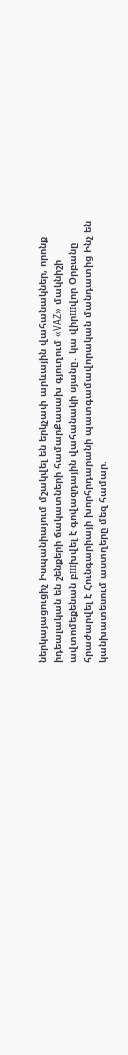ներկայացուցիչ Իսպանիայում մշակվել են երկչափ արևային վահանակներ, որոնք իդեալական են շենքերի ճակատների համարՔասախ գյուղում «VAZ» մակնիշի ավտոմեքենան բшխվել է գովազդային վահանակի սյանը․ կա վիրшվոր Օրբանը հրաժարվել է Հունգարիայի խորհրդարանի պատգամավորական մանդատից Ինչ են կանխատեսում աստղերը մեզ համար.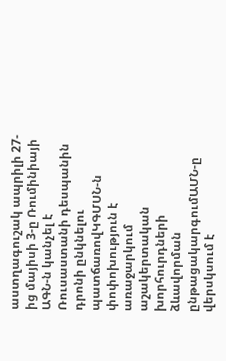աստղագուշակ ապրիլի 27-ից մայիսի 3-ը Ռումինիայի ԱԳՆ-ն կանչել է Ռուսաստանի դեսպանին դրոնի ընկնելու պատճառովԿԳՄՍՆ-ն փոփոխություն է առաջարկում աշակերտական խորհուրդների ձևավորման ընթացակարգումԱՄՆ-ը վերսկսում է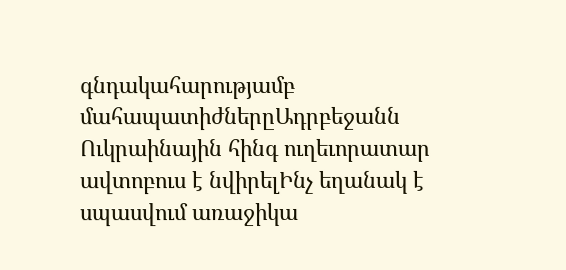գնդակահարությամբ մահապատիժներըԱդրբեջանն Ուկրաինային հինգ ուղեւորատար ավտոբուս է նվիրելԻնչ եղանակ է սպասվում առաջիկա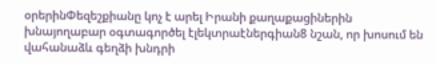օրերինՓեզեշքիանը կոչ է արել Իրանի քաղաքացիներին խնայողաբար օգտագործել էլեկտրաէներգիան8 նշան, որ խոսում են վահանաձև գեղձի խնդրի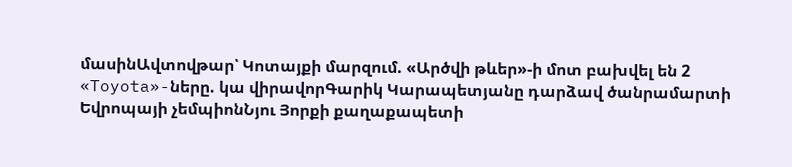մասինԱվտովթար՝ Կոտայքի մարզում. «Արծվի թևեր»-ի մոտ բախվել են 2 «Toyota»-ները. կա վիրավորԳարիկ Կարապետյանը դարձավ ծանրամարտի Եվրոպայի չեմպիոնՆյու Յորքի քաղաքապետի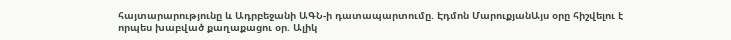հայտարարությունը և Ադրբեջանի ԱԳՆ-ի դատապարտումը. Էդմոն ՄարուքյանԱյս օրը հիշվելու է որպես խաբված քաղաքացու օր. Ալիկ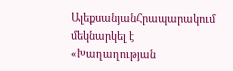ԱլեքսանյանՀրապարակում մեկնարկել է «Խաղաղության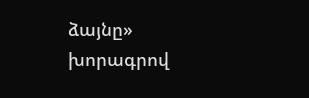ձայնը» խորագրով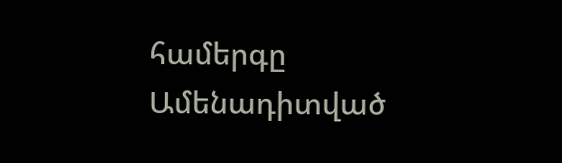համերգը
Ամենադիտված